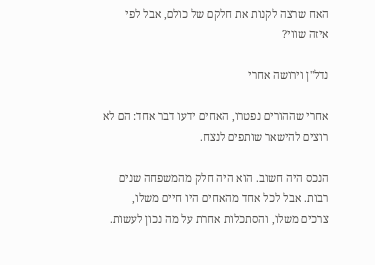האח שרצה לקנות את חלקם של כולם, אבל לפי איזה שווי?

נדל"ן וירושה אחרי

אחרי שההורים נפטרו, האחים ידעו דבר אחד: הם לא רוצים להישאר שותפים לנצח.

הנכס היה חשוב. הוא היה חלק מהמשפחה שנים רבות. אבל לכל אחד מהאחים היו חיים משלו, צרכים משלו, והסתכלות אחרת על מה נכון לעשות.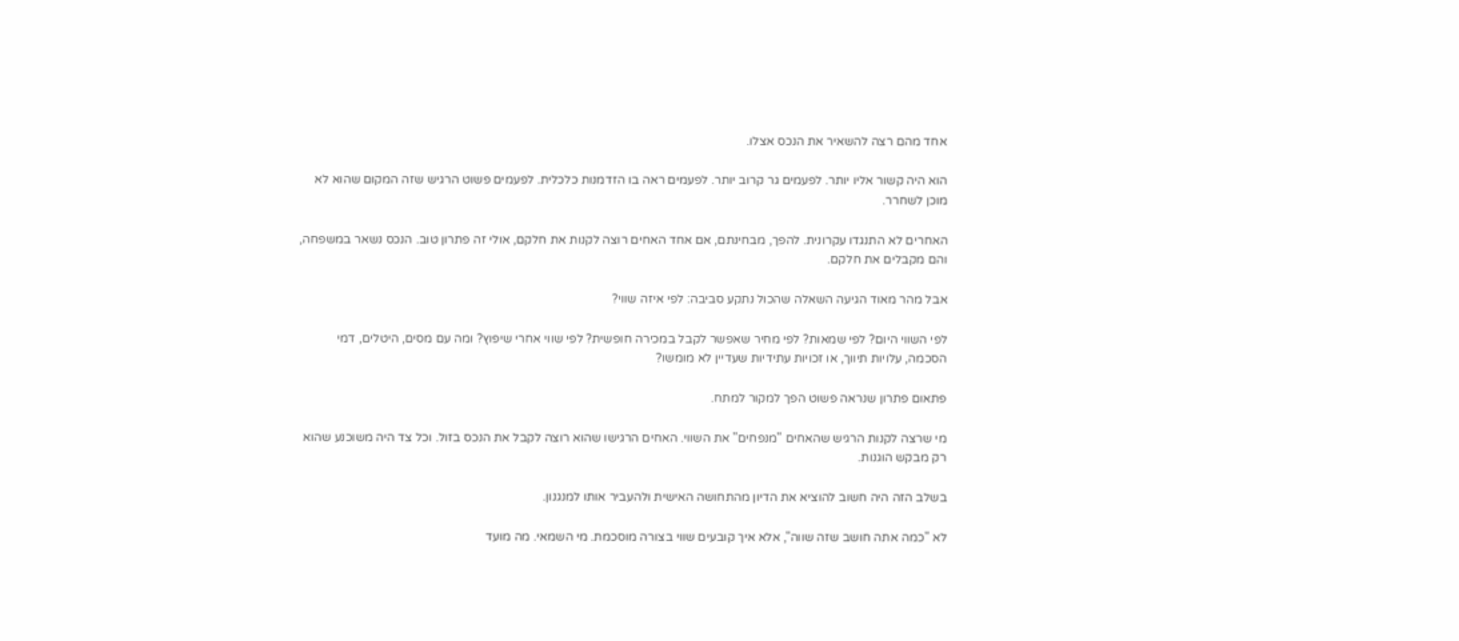אחד מהם רצה להשאיר את הנכס אצלו.

הוא היה קשור אליו יותר. לפעמים גר קרוב יותר. לפעמים ראה בו הזדמנות כלכלית. לפעמים פשוט הרגיש שזה המקום שהוא לא מוכן לשחרר.

האחרים לא התנגדו עקרונית. להפך, מבחינתם, אם אחד האחים רוצה לקנות את חלקם, אולי זה פתרון טוב. הנכס נשאר במשפחה, והם מקבלים את חלקם.

אבל מהר מאוד הגיעה השאלה שהכול נתקע סביבה: לפי איזה שווי?

לפי השווי היום? לפי שמאות? לפי מחיר שאפשר לקבל במכירה חופשית? לפי שווי אחרי שיפוץ? ומה עם מסים, היטלים, דמי הסכמה, עלויות תיווך, או זכויות עתידיות שעדיין לא מומשו?

פתאום פתרון שנראה פשוט הפך למקור למתח.

מי שרצה לקנות הרגיש שהאחים "מנפחים" את השווי. האחים הרגישו שהוא רוצה לקבל את הנכס בזול. וכל צד היה משוכנע שהוא רק מבקש הוגנות.

בשלב הזה היה חשוב להוציא את הדיון מהתחושה האישית ולהעביר אותו למנגנון.

לא "כמה אתה חושב שזה שווה", אלא איך קובעים שווי בצורה מוסכמת. מי השמאי. מה מועד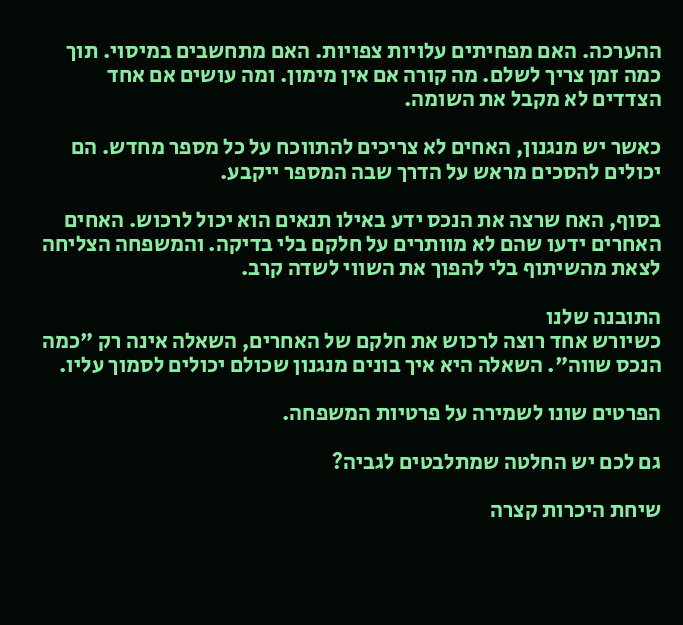ההערכה. האם מפחיתים עלויות צפויות. האם מתחשבים במיסוי. תוך כמה זמן צריך לשלם. מה קורה אם אין מימון. ומה עושים אם אחד הצדדים לא מקבל את השומה.

כאשר יש מנגנון, האחים לא צריכים להתווכח על כל מספר מחדש. הם יכולים להסכים מראש על הדרך שבה המספר ייקבע.

בסוף, האח שרצה את הנכס ידע באילו תנאים הוא יכול לרכוש. האחים האחרים ידעו שהם לא מוותרים על חלקם בלי בדיקה. והמשפחה הצליחה לצאת מהשיתוף בלי להפוך את השווי לשדה קרב.

התובנה שלנו
כשיורש אחד רוצה לרכוש את חלקם של האחרים, השאלה אינה רק "כמה הנכס שווה". השאלה היא איך בונים מנגנון שכולם יכולים לסמוך עליו.

הפרטים שונו לשמירה על פרטיות המשפחה.

גם לכם יש החלטה שמתלבטים לגביה?

שיחת היכרות קצרה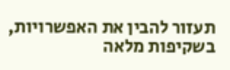תעזור להבין את האפשרויות, בשקיפות מלאה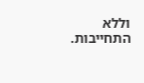וללא התחייבות.